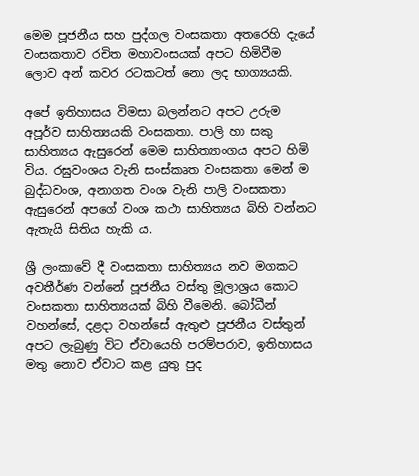මෙම පූජනීය සහ පුද්ගල වංසකතා අතරෙහි දැයේ වංසකතාව රචිත මහාවංසයක් අපට හිමිවීම ලොව අන් කවර රටකටත් නො ලද භාග්‍යයකි.

අපේ ඉතිහාසය විමසා බලන්නට අපට උරුම අපූර්ව සාහිත්‍යයකි වංසකතා. පාලි හා සකු සාහිත්‍යය ඇසුරෙන් මෙම සාහිත්‍යාංගය අපට හිමි විය. රඝුවංශය වැනි සංස්කෘත වංසකතා මෙන් ම බුද්ධවංශ, අනාගත වංශ වැනි පාලි වංසකතා ඇසුරෙන් අපගේ වංශ කථා සාහිත්‍යය බිහි වන්නට ඇතැයි සිතිය හැකි ය.

ශ්‍රී ලංකාවේ දී වංසකතා සාහිත්‍යය නව මගකට අවතීර්ණ වන්නේ පූජනීය වස්තු මූලාශ්‍රය කොට වංසකතා සාහිත්‍යයක් බිහි වීමෙනි. බෝධීන් වහන්සේ, දළදා වහන්සේ ඇතුළු පූජනීය වස්තුන් අපට ලැබුණු විට ඒවායෙහි පරම්පරාව, ඉතිහාසය මතු නොව ඒවාට කළ යුතු පුද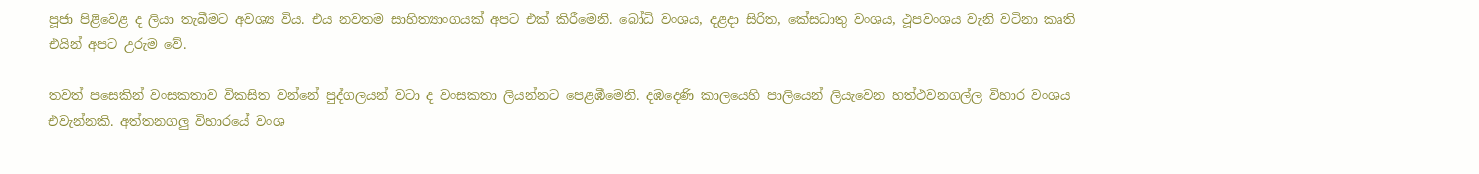පූජා පිළිවෙළ ද ලියා තැබීමට අවශ්‍ය විය. එය නවතම සාහිත්‍යාංගයක් අපට එක් කිරීමෙනි. බෝධි වංශය, දළදා සිරිත, කේසධාතු වංශය, ථූපවංශය වැනි වටිනා කෘති එයින් අපට උරුම වේ.

තවත් පසෙකින් වංසකතාව විකසිත වන්නේ පුද්ගලයන් වටා ද වංසකතා ලියන්නට පෙළඹීමෙනි. දඹදෙණි කාලයෙහි පාලියෙන් ලියැවෙන හත්ථවනගල්ල විහාර වංශය එවැන්නකි. අත්තනගලු විහාරයේ වංශ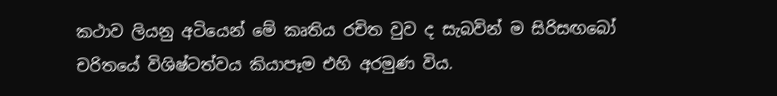කථාව ලියනු අටියෙන් මේ කෘතිය රචිත වුව ද සැබවින් ම සිරිසඟබෝ චරිතයේ විශිෂ්ටත්වය කියාපෑම එහි අරමුණ විය.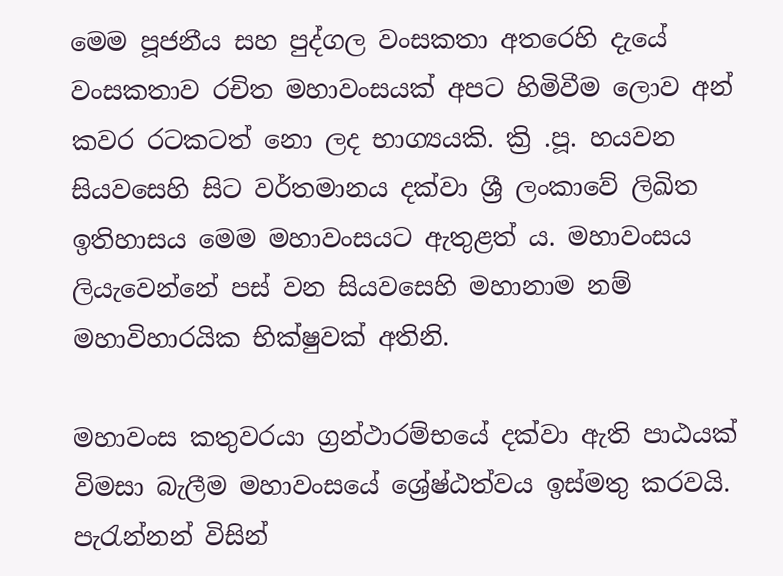මෙම පූජනීය සහ පුද්ගල වංසකතා අතරෙහි දැයේ වංසකතාව රචිත මහාවංසයක් අපට හිමිවීම ලොව අන් කවර රටකටත් නො ලද භාග්‍යයකි. ක්‍රි .පූ. හයවන සියවසෙහි සිට වර්තමානය දක්වා ශ්‍රී ලංකාවේ ලිඛිත ඉතිහාසය මෙම මහාවංසයට ඇතුළත් ය. මහාවංසය ලියැවෙන්නේ පස් වන සියවසෙහි මහානාම නම් මහාවිහාරයික භික්ෂුවක් අතිනි.

මහාවංස කතුවරයා ග්‍රන්ථාරම්භයේ දක්වා ඇති පාඨයක් විමසා බැලීම මහාවංසයේ ශ්‍රේෂ්ඨත්වය ඉස්මතු කරවයි. පැරැන්නන් විසින්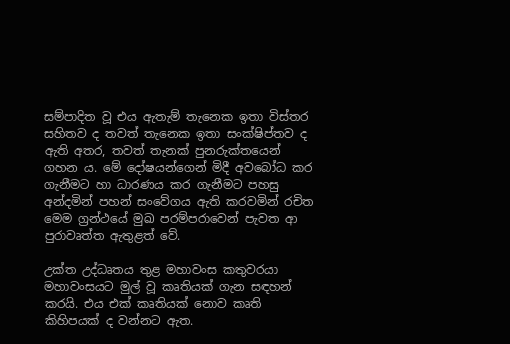සම්පාදිත වූ එය ඇතැම් තැනෙක ඉතා විස්තර සහිතව ද තවත් තැනෙක ඉතා සංක්ෂිප්තව ද ඇති අතර, තවත් තැනක් පුනරුක්තයෙන් ගහන ය. මේ දෝෂයන්ගෙන් මිදී අවබෝධ කර ගැනීමට හා ධාරණය කර ගැනීමට පහසු අන්දමින් පහන් සංවේගය ඇති කරවමින් රචිත මෙම ග්‍රන්ථයේ මුඛ පරම්පරාවෙන් පැවත ආ පුරාවෘත්ත ඇතුළත් වේ.

උක්ත උද්ධෘතය තුළ මහාවංස කතුවරයා මහාවංසයට මුල් වූ කෘතියක් ගැන සඳහන් කරයි. එය එක් කෘතියක් නොව කෘති කිහිපයක් ද වන්නට ඇත.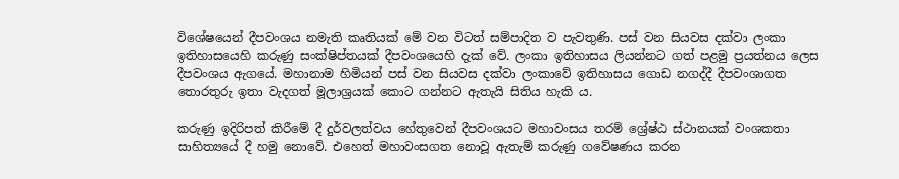විශේෂයෙන් දීපවංශය නමැති කෘතියක් මේ වන විටත් සම්පාදිත ව පැවතුණි. පස් වන සියවස දක්වා ලංකා ඉතිහාසයෙහි කරුණු සංක්ෂිප්තයක් දීපවංශයෙහි දැක් වේ. ලංකා ඉතිහාසය ලියන්නට ගත් පළමු ප්‍රයත්නය ලෙස දීපවංශය ඇගයේ. මහානාම හිමියන් පස් වන සියවස දක්වා ලංකාවේ ඉතිහාසය ගොඩ නගද්දී දීපවංශාගත තොරතුරු ඉතා වැදගත් මූලාශ්‍රයක් කොට ගන්නට ඇතැයි සිතිය හැකි ය.

කරුණු ඉදිරිපත් කිරීමේ දී දුර්වලත්වය හේතුවෙන් දීපවංශයට මහාවංසය තරම් ශ්‍රේෂ්ඨ ස්ථානයක් වංශකතා සාහිත්‍යයේ දී හමු නොවේ. එහෙත් මහාවංසගත නොවූ ඇතැම් කරුණු ගවේෂණය කරන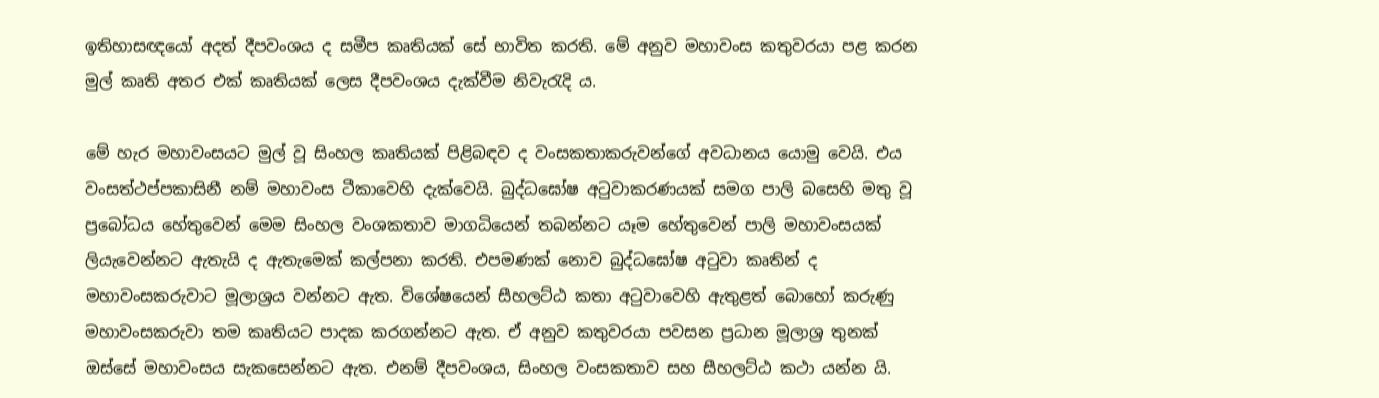ඉතිහාසඥයෝ අදත් දීපවංශය ද සමීප කෘතියක් සේ භාවිත කරති. මේ අනුව මහාවංස කතුවරයා පළ කරන මුල් කෘති අතර එක් කෘතියක් ලෙස දීපවංශය දැක්වීම නිවැරැදි ය.

මේ හැර මහාවංසයට මුල් වූ සිංහල කෘතියක් පිළිබඳව ද වංසකතාකරුවන්ගේ අවධානය යොමු වෙයි. එය වංසත්ථප්පකාසිනී නම් මහාවංස ටීකාවෙහි දැක්වෙයි. බුද්ධඝෝෂ අටුවාකරණයක් සමග පාලි බසෙහි මතු වූ ප්‍රබෝධය හේතුවෙන් මෙම සිංහල වංශකතාව මාගධියෙන් තබන්නට යෑම හේතුවෙන් පාලි මහාවංසයක් ලියැවෙන්නට ඇතැයි ද ඇතැමෙක් කල්පනා කරති. එපමණක් නොව බුද්ධඝෝෂ අටුවා කෘතින් ද මහාවංසකරුවාට මූලාශ්‍රය වන්නට ඇත. විශේෂයෙන් සීහලට්ඨ කතා අටුවාවෙහි ඇතුළත් බොහෝ කරුණු මහාවංසකරුවා තම කෘතියට පාදක කරගන්නට ඇත. ඒ අනුව කතුවරයා පවසන ප්‍රධාන මූලාශ්‍ර තුනක් ඔස්සේ මහාවංසය සැකසෙන්නට ඇත. එනම් දීපවංශය, සිංහල වංසකතාව සහ සීහලට්ඨ කථා යන්න යි.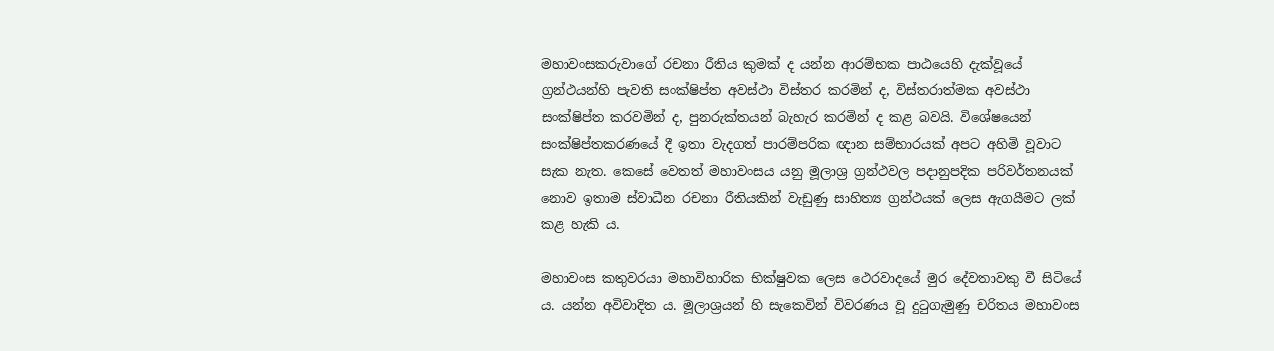මහාවංසකරුවාගේ රචනා රීතිය කුමක් ද යන්න ආරම්භක පාඨයෙහි දැක්වූයේ ග්‍රන්ථයන්හි පැවති සංක්ෂිප්ත අවස්ථා විස්තර කරමින් ද, විස්තරාත්මක අවස්ථා සංක්ෂිප්ත කරවමින් ද, පුනරුක්තයන් බැහැර කරමින් ද කළ බවයි. විශේෂයෙන් සංක්ෂිප්තකරණයේ දී ඉතා වැදගත් පාරම්පරික ඥාන සම්භාරයක් අපට අහිමි වූවාට සැක නැත. කෙසේ වෙතත් මහාවංසය යනු මූලාශ්‍ර ග්‍රන්ථවල පදානුපදික පරිවර්තනයක් නොව ඉතාම ස්වාධීන රචනා රීතියකින් වැඩුණු සාහිත්‍ය ග්‍රන්ථයක් ලෙස ඇගයීමට ලක් කළ හැකි ය.

මහාවංස කතුවරයා මහාවිහාරික භික්ෂුවක ලෙස ථෙරවාදයේ මුර දේවතාවකු වී සිටියේ ය. යන්න අවිවාදිත ය. මූලාශ්‍රයන් හි සැකෙවින් විවරණය වූ දුටුගැමුණු චරිතය මහාවංස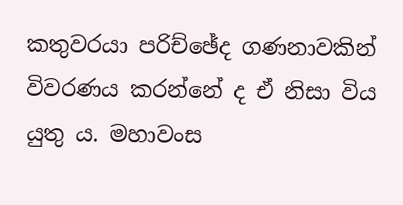කතුවරයා පරිච්ඡේද ගණනාවකින් විවරණය කරන්නේ ද ඒ නිසා විය යුතු ය. මහාවංස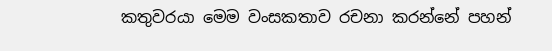කතුවරයා මෙම වංසකතාව රචනා කරන්නේ පහන්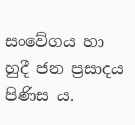සංවේගය හා හුදී ජන ප්‍රසාදය පිණිස ය.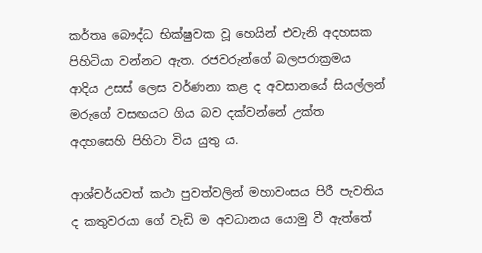කර්තෘ බෞද්ධ භික්ෂුවක වූ හෙයින් එවැනි අදහසක පිහිටියා වන්නට ඇත. රජවරුන්ගේ බලපරාක්‍රමය ආදිය උසස් ලෙස වර්ණනා කළ ද අවසානයේ සියල්ලන් මරුගේ වසඟයට ගිය බව දක්වන්නේ උක්ත අදහසෙහි පිහිටා විය යුතු ය.

ආශ්චර්යවත් කථා පුවත්වලින් මහාවංසය පිරී පැවතිය ද කතුවරයා ගේ වැඩි ම අවධානය යොමු වී ඇත්තේ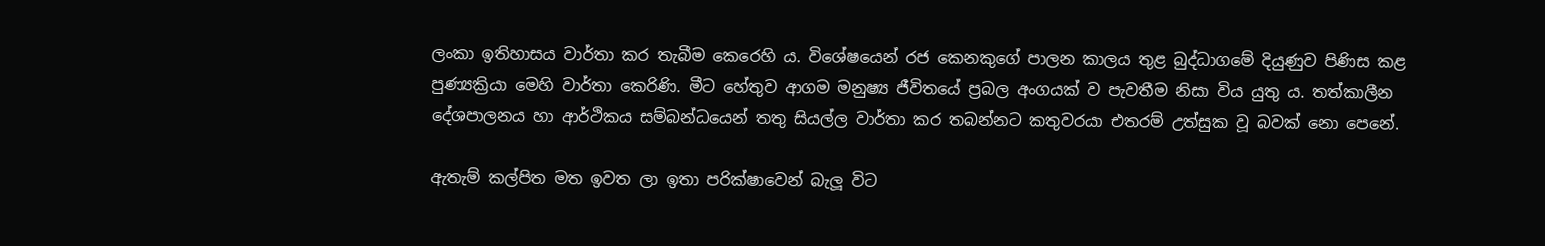ලංකා ඉතිහාසය වාර්තා කර තැබීම කෙරෙහි ය. විශේෂයෙන් රජ කෙනකුගේ පාලන කාලය තුළ බුද්ධාගමේ දියුණුව පිණිස කළ පුණ්‍යක්‍රියා මෙහි වාර්තා කෙරිණි. මීට හේතුව ආගම මනුෂ්‍ය ජීවිතයේ ප්‍රබල අංගයක් ව පැවතීම නිසා විය යුතු ය. තත්කාලීන දේශපාලනය හා ආර්ථිකය සම්බන්ධයෙන් තතු සියල්ල වාර්තා කර තබන්නට කතුවරයා එතරම් උත්සුක වූ බවක් නො පෙනේ.

ඇතැම් කල්පිත මත ඉවත ලා ඉතා පරික්ෂාවෙන් බැලූ විට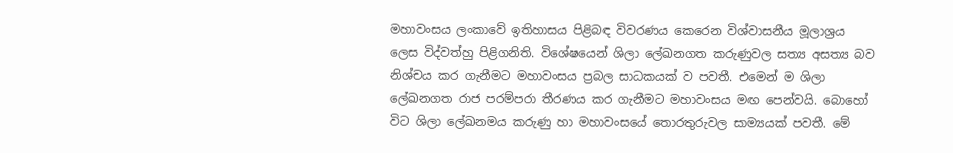මහාවංසය ලංකාවේ ඉතිහාසය පිළිබඳ විවරණය කෙරෙන විශ්වාසනීය මූලාශ්‍රය ලෙස විද්වත්හු පිළිගනිති. විශේෂයෙන් ශිලා ලේඛනගත කරුණුවල සත්‍ය අසත්‍ය බව නිශ්චය කර ගැනීමට මහාවංසය ප්‍රබල සාධකයක් ව පවතී. එමෙන් ම ශිලා ලේඛනගත රාජ පරම්පරා තීරණය කර ගැනීමට මහාවංසය මඟ පෙන්වයි. බොහෝ විට ශිලා ලේඛනමය කරුණු හා මහාවංසයේ තොරතුරුවල සාම්‍යයක් පවතී. මේ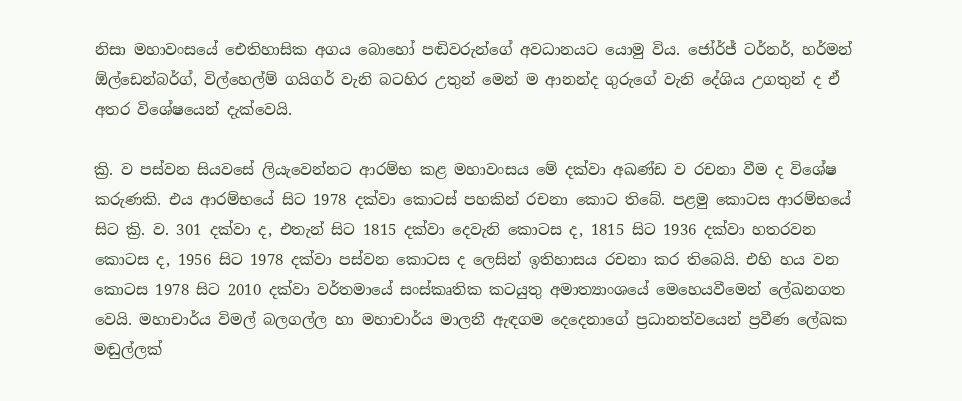නිසා මහාවංසයේ ඓතිහාසික අගය බොහෝ පඬිවරුන්ගේ අවධානයට යොමු විය. ජෝර්ජ් ටර්නර්, හර්මන් ඕල්ඩෙන්බර්ග්, විල්හෙල්ම් ගයිගර් වැනි බටහිර උතුන් මෙන් ම ආනන්ද ගුරුගේ වැනි දේශිය උගතුන් ද ඒ අතර විශේෂයෙන් දැක්වෙයි.

ක්‍රි. ව පස්වන සියවසේ ලියැවෙන්නට ආරම්භ කළ මහාවංසය මේ දක්වා අඛණ්ඩ ව රචනා වීම ද විශේෂ කරුණකි. එය ආරම්භයේ සිට 1978 දක්වා කොටස් පහකින් රචනා කොට තිබේ. පළමු කොටස ආරම්භයේ සිට ක්‍රි. ව. 301 දක්වා ද, එතැන් සිට 1815 දක්වා දෙවැනි කොටස ද, 1815 සිට 1936 දක්වා හතරවන කොටස ද, 1956 සිට 1978 දක්වා පස්වන කොටස ද ලෙසින් ඉතිහාසය රචනා කර තිබෙයි. එහි හය වන කොටස 1978 සිට 2010 දක්වා වර්තමායේ සංස්කෘතික කටයුතු අමාත්‍යාංශයේ මෙහෙයවීමෙන් ලේඛනගත වෙයි. මහාචාර්ය විමල් බලගල්ල හා මහාචාර්ය මාලනී ඇඳගම දෙදෙනාගේ ප්‍රධානත්වයෙන් ප්‍රවීණ ලේඛක මඬුල්ලක්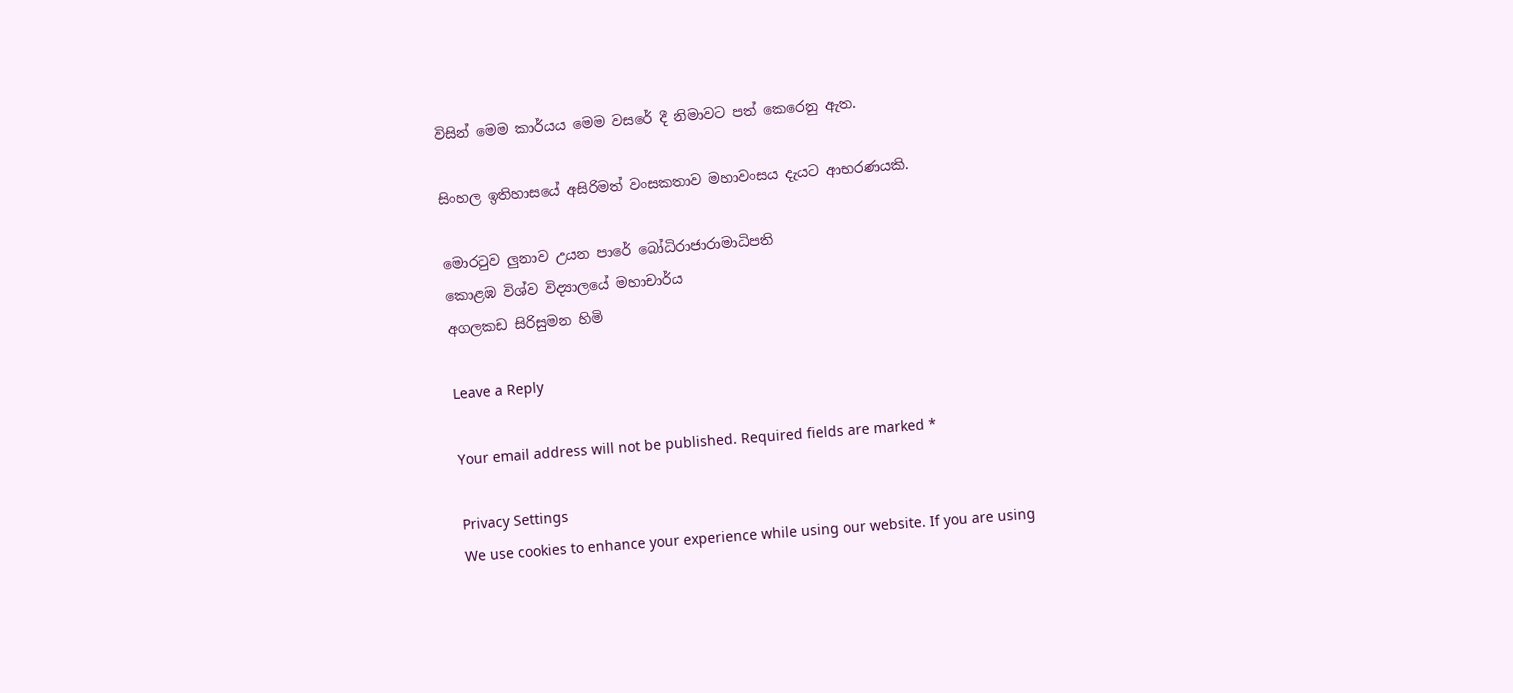විසින් මෙම කාර්යය මෙම වසරේ දී නිමාවට පත් කෙරෙනු ඇත.

සිංහල ඉතිහාසයේ අසිරිමත් වංසකතාව මහාවංසය දැයට ආභරණයකි.

මොරටුව ලුනාව උයන පාරේ බෝධිරාජාරාමාධිපති
කොළඹ විශ්ව විද්‍යාලයේ මහාචාර්ය
අගලකඩ සිරිසුමන හිමි

Leave a Reply

Your email address will not be published. Required fields are marked *

Privacy Settings
We use cookies to enhance your experience while using our website. If you are using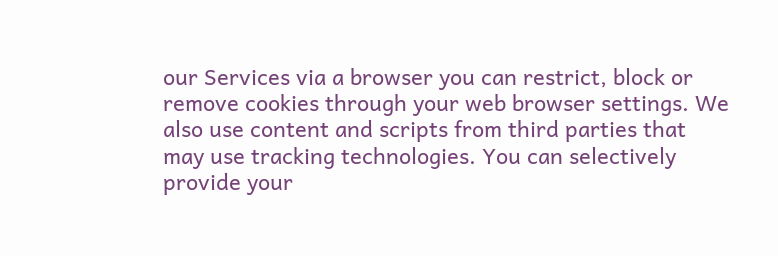our Services via a browser you can restrict, block or remove cookies through your web browser settings. We also use content and scripts from third parties that may use tracking technologies. You can selectively provide your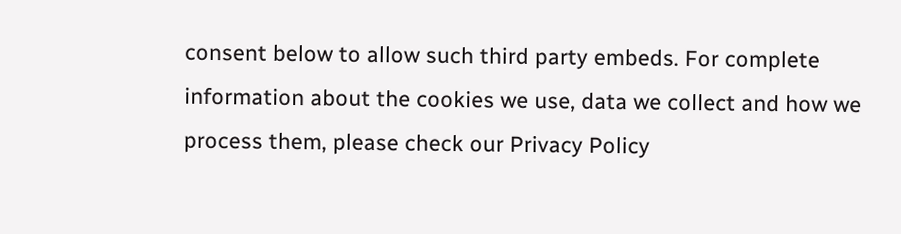consent below to allow such third party embeds. For complete information about the cookies we use, data we collect and how we process them, please check our Privacy Policy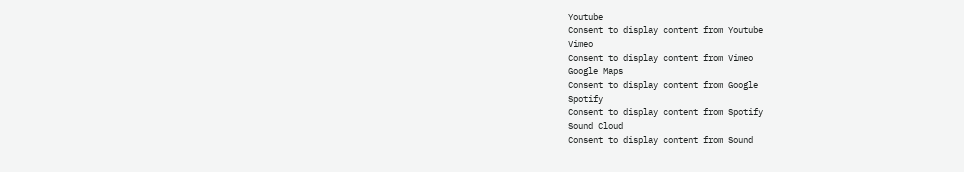Youtube
Consent to display content from Youtube
Vimeo
Consent to display content from Vimeo
Google Maps
Consent to display content from Google
Spotify
Consent to display content from Spotify
Sound Cloud
Consent to display content from Sound